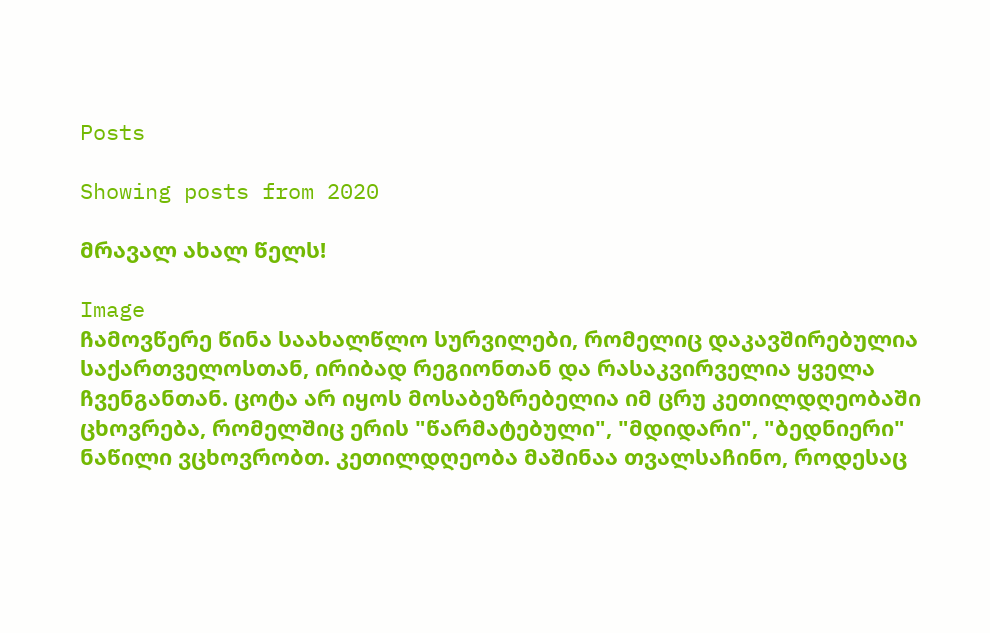Posts

Showing posts from 2020

მრავალ ახალ წელს!

Image
ჩამოვწერე წინა საახალწლო სურვილები, რომელიც დაკავშირებულია საქართველოსთან, ირიბად რეგიონთან და რასაკვირველია ყველა ჩვენგანთან. ცოტა არ იყოს მოსაბეზრებელია იმ ცრუ კეთილდღეობაში ცხოვრება, რომელშიც ერის "წარმატებული", "მდიდარი", "ბედნიერი" ნაწილი ვცხოვრობთ. კეთილდღეობა მაშინაა თვალსაჩინო, როდესაც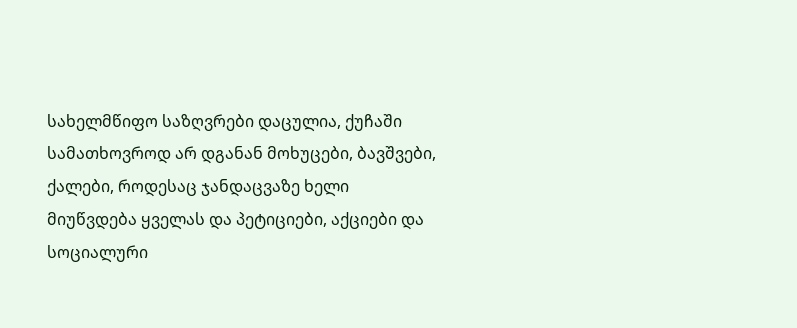სახელმწიფო საზღვრები დაცულია, ქუჩაში სამათხოვროდ არ დგანან მოხუცები, ბავშვები, ქალები, როდესაც ჯანდაცვაზე ხელი მიუწვდება ყველას და პეტიციები, აქციები და სოციალური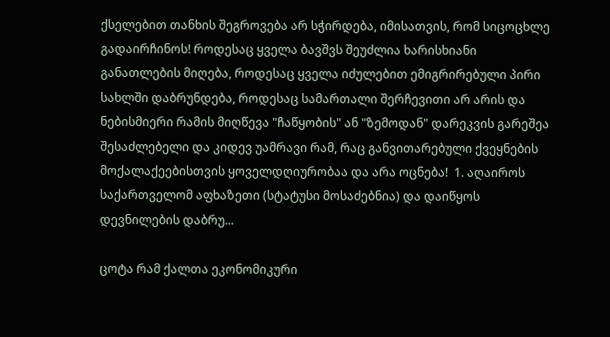ქსელებით თანხის შეგროვება არ სჭირდება, იმისათვის, რომ სიცოცხლე გადაირჩინოს! როდესაც ყველა ბავშვს შეუძლია ხარისხიანი განათლების მიღება, როდესაც ყველა იძულებით ემიგრირებული პირი სახლში დაბრუნდება, როდესაც სამართალი შერჩევითი არ არის და ნებისმიერი რამის მიღწევა "ჩაწყობის" ან "ზემოდან" დარეკვის გარეშეა შესაძლებელი და კიდევ უამრავი რამ, რაც განვითარებული ქვეყნების მოქალაქეებისთვის ყოველდღიურობაა და არა ოცნება!  1. აღაიროს საქართველომ აფხაზეთი (სტატუსი მოსაძებნია) და დაიწყოს დევნილების დაბრუ...

ცოტა რამ ქალთა ეკონომიკური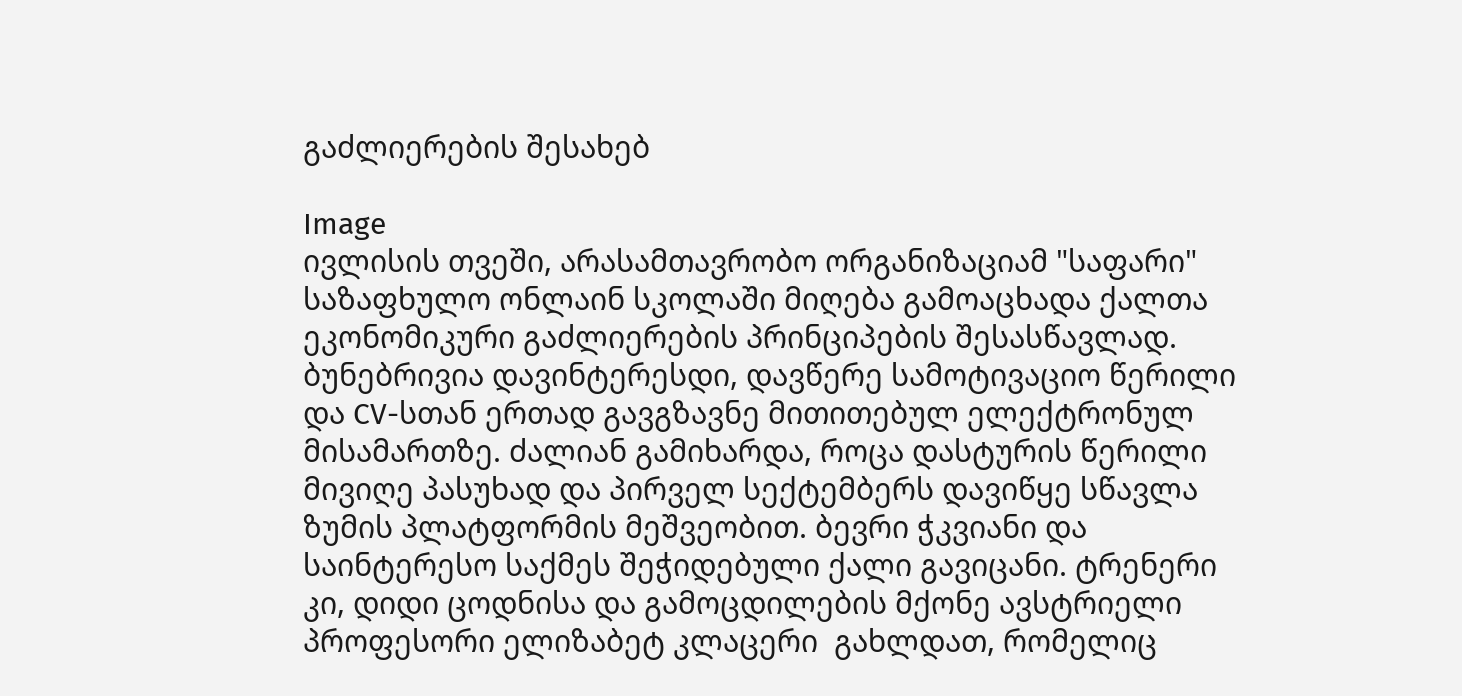გაძლიერების შესახებ

Image
ივლისის თვეში, არასამთავრობო ორგანიზაციამ "საფარი"   საზაფხულო ონლაინ სკოლაში მიღება გამოაცხადა ქალთა ეკონომიკური გაძლიერების პრინციპების შესასწავლად. ბუნებრივია დავინტერესდი, დავწერე სამოტივაციო წერილი და CV-სთან ერთად გავგზავნე მითითებულ ელექტრონულ მისამართზე. ძალიან გამიხარდა, როცა დასტურის წერილი მივიღე პასუხად და პირველ სექტემბერს დავიწყე სწავლა ზუმის პლატფორმის მეშვეობით. ბევრი ჭკვიანი და საინტერესო საქმეს შეჭიდებული ქალი გავიცანი. ტრენერი კი, დიდი ცოდნისა და გამოცდილების მქონე ავსტრიელი პროფესორი ელიზაბეტ კლაცერი  გახლდათ, რომელიც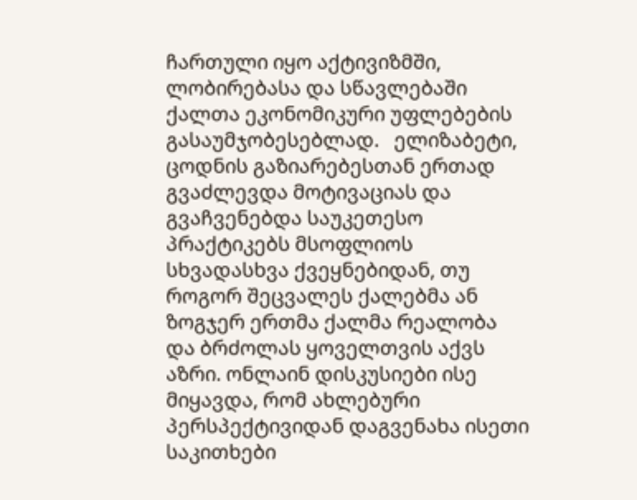ჩართული იყო აქტივიზმში, ლობირებასა და სწავლებაში ქალთა ეკონომიკური უფლებების გასაუმჯობესებლად.   ელიზაბეტი, ცოდნის გაზიარებესთან ერთად გვაძლევდა მოტივაციას და  გვაჩვენებდა საუკეთესო პრაქტიკებს მსოფლიოს სხვადასხვა ქვეყნებიდან, თუ როგორ შეცვალეს ქალებმა ან ზოგჯერ ერთმა ქალმა რეალობა  და ბრძოლას ყოველთვის აქვს აზრი. ონლაინ დისკუსიები ისე მიყავდა, რომ ახლებური პერსპექტივიდან დაგვენახა ისეთი საკითხები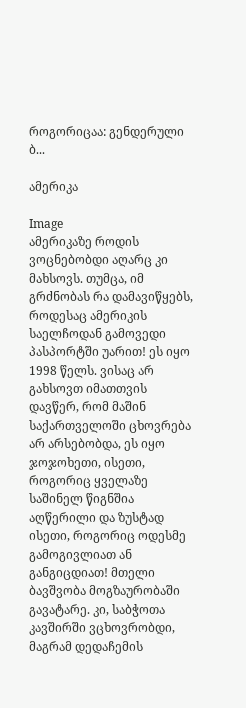როგორიცაა: გენდერული ბ...

ამერიკა

Image
ამერიკაზე როდის ვოცნებობდი აღარც კი მახსოვს. თუმცა, იმ გრძნობას რა დამავიწყებს, როდესაც ამერიკის საელჩოდან გამოვედი პასპორტში უარით! ეს იყო 1998 წელს. ვისაც არ გახსოვთ იმათთვის დავწერ, რომ მაშინ საქართველოში ცხოვრება არ არსებობდა, ეს იყო ჯოჯოხეთი, ისეთი, როგორიც ყველაზე საშინელ წიგნშია აღწერილი და ზუსტად ისეთი, როგორიც ოდესმე გამოგივლიათ ან განგიცდიათ! მთელი ბავშვობა მოგზაურობაში გავატარე. კი, საბჭოთა კავშირში ვცხოვრობდი, მაგრამ დედაჩემის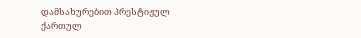დამსახურებით პრესტიჟულ ქართულ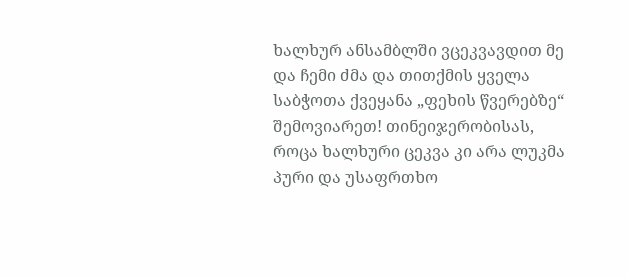ხალხურ ანსამბლში ვცეკვავდით მე და ჩემი ძმა და თითქმის ყველა საბჭოთა ქვეყანა „ფეხის წვერებზე“ შემოვიარეთ! თინეიჯერობისას, როცა ხალხური ცეკვა კი არა ლუკმა პური და უსაფრთხო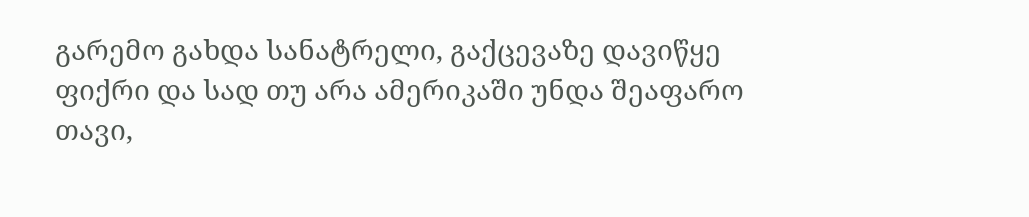გარემო გახდა სანატრელი, გაქცევაზე დავიწყე ფიქრი და სად თუ არა ამერიკაში უნდა შეაფარო თავი,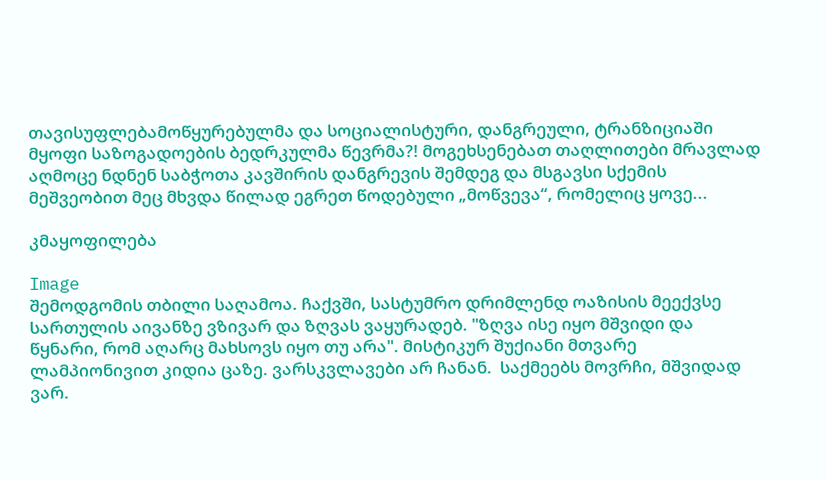თავისუფლებამოწყურებულმა და სოციალისტური, დანგრეული, ტრანზიციაში მყოფი საზოგადოების ბედრკულმა წევრმა?! მოგეხსენებათ თაღლითები მრავლად აღმოცე ნდნენ საბჭოთა კავშირის დანგრევის შემდეგ და მსგავსი სქემის მეშვეობით მეც მხვდა წილად ეგრეთ წოდებული „მოწვევა“, რომელიც ყოვე...

კმაყოფილება

Image
შემოდგომის თბილი საღამოა. ჩაქვში, სასტუმრო დრიმლენდ ოაზისის მეექვსე სართულის აივანზე ვზივარ და ზღვას ვაყურადებ. "ზღვა ისე იყო მშვიდი და წყნარი, რომ აღარც მახსოვს იყო თუ არა". მისტიკურ შუქიანი მთვარე  ლამპიონივით კიდია ცაზე. ვარსკვლავები არ ჩანან.  საქმეებს მოვრჩი, მშვიდად ვარ.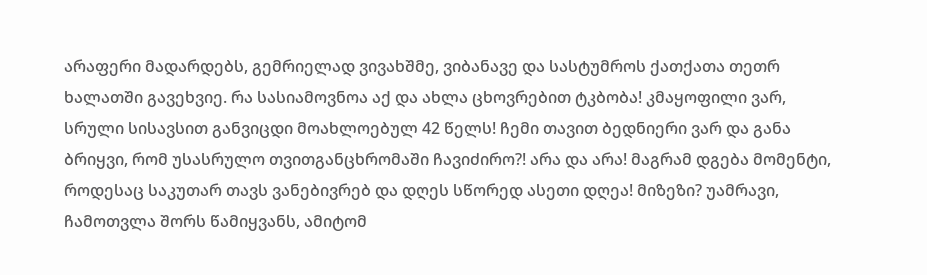არაფერი მადარდებს, გემრიელად ვივახშმე, ვიბანავე და სასტუმროს ქათქათა თეთრ ხალათში გავეხვიე. რა სასიამოვნოა აქ და ახლა ცხოვრებით ტკბობა! კმაყოფილი ვარ, სრული სისავსით განვიცდი მოახლოებულ 42 წელს! ჩემი თავით ბედნიერი ვარ და განა ბრიყვი, რომ უსასრულო თვითგანცხრომაში ჩავიძირო?! არა და არა! მაგრამ დგება მომენტი, როდესაც საკუთარ თავს ვანებივრებ და დღეს სწორედ ასეთი დღეა! მიზეზი? უამრავი, ჩამოთვლა შორს წამიყვანს, ამიტომ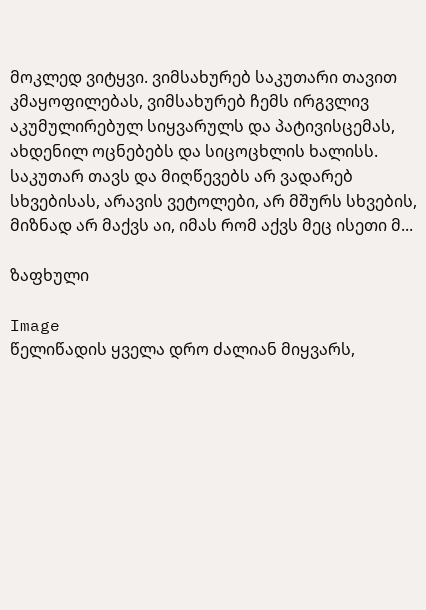მოკლედ ვიტყვი. ვიმსახურებ საკუთარი თავით კმაყოფილებას, ვიმსახურებ ჩემს ირგვლივ აკუმულირებულ სიყვარულს და პატივისცემას, ახდენილ ოცნებებს და სიცოცხლის ხალისს.  საკუთარ თავს და მიღწევებს არ ვადარებ სხვებისას, არავის ვეტოლები, არ მშურს სხვების, მიზნად არ მაქვს აი, იმას რომ აქვს მეც ისეთი მ...

ზაფხული

Image
წელიწადის ყველა დრო ძალიან მიყვარს,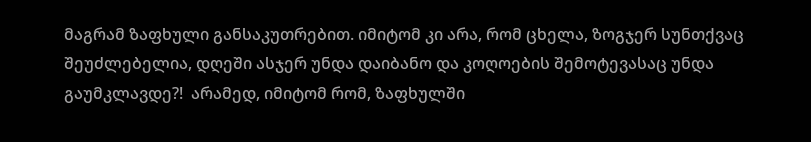მაგრამ ზაფხული განსაკუთრებით. იმიტომ კი არა, რომ ცხელა, ზოგჯერ სუნთქვაც შეუძლებელია, დღეში ასჯერ უნდა დაიბანო და კოღოების შემოტევასაც უნდა გაუმკლავდე?!  არამედ, იმიტომ რომ, ზაფხულში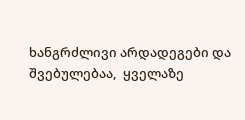ხანგრძლივი არდადეგები და შვებულებაა,  ყველაზე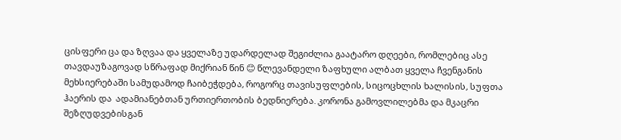ცისფერი ცა და ზღვაა და ყველაზე უდარდელად შეგიძლია გაატარო დღეები, რომლებიც ასე თავდაუზაგოვად სწრაფად მიქრიან წინ 😊 წლევანდელი ზაფხული ალბათ ყველა ჩვენგანის მეხსიერებაში სამუდამოდ ჩაიბეჭდება, როგორც თავისუფლების, სიცოცხლის ხალისის, სუფთა ჰაერის და  ადამიანებთან ურთიერთობის ბედნიერება. კორონა გამოვლილებმა და მკაცრი შეზღუდვებისგან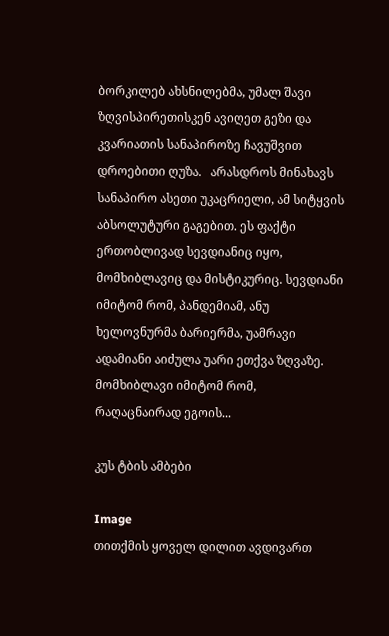ბორკილებ ახსნილებმა, უმალ შავი ზღვისპირეთისკენ ავიღეთ გეზი და კვარიათის სანაპიროზე ჩავუშვით დროებითი ღუზა.   არასდროს მინახავს სანაპირო ასეთი უკაცრიელი, ამ სიტყვის აბსოლუტური გაგებით. ეს ფაქტი ერთობლივად სევდიანიც იყო, მომხიბლავიც და მისტიკურიც. სევდიანი იმიტომ რომ, პანდემიამ, ანუ ხელოვნურმა ბარიერმა, უამრავი ადამიანი აიძულა უარი ეთქვა ზღვაზე. მომხიბლავი იმიტომ რომ, რაღაცნაირად ეგოის...

კუს ტბის ამბები

Image
თითქმის ყოველ დილით ავდივართ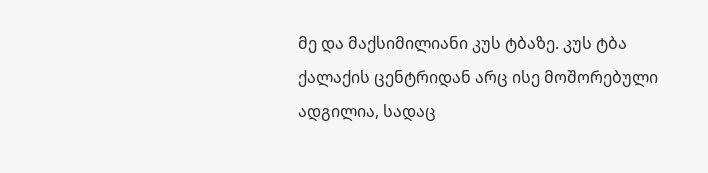მე და მაქსიმილიანი კუს ტბაზე. კუს ტბა ქალაქის ცენტრიდან არც ისე მოშორებული ადგილია, სადაც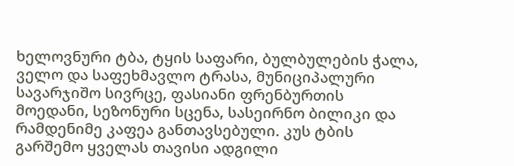ხელოვნური ტბა, ტყის საფარი, ბულბულების ჭალა, ველო და საფეხმავლო ტრასა, მუნიციპალური სავარჯიშო სივრცე, ფასიანი ფრენბურთის მოედანი, სეზონური სცენა, სასეირნო ბილიკი და რამდენიმე კაფეა განთავსებული. კუს ტბის გარშემო ყველას თავისი ადგილი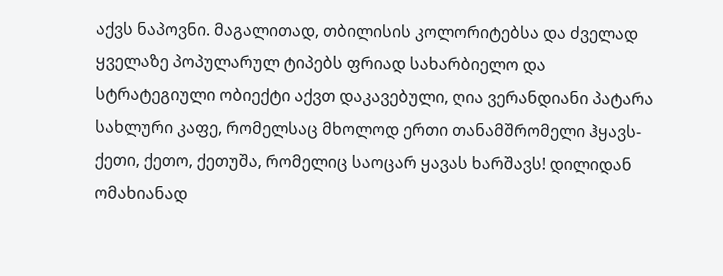აქვს ნაპოვნი. მაგალითად, თბილისის კოლორიტებსა და ძველად ყველაზე პოპულარულ ტიპებს ფრიად სახარბიელო და სტრატეგიული ობიექტი აქვთ დაკავებული, ღია ვერანდიანი პატარა სახლური კაფე, რომელსაც მხოლოდ ერთი თანამშრომელი ჰყავს- ქეთი, ქეთო, ქეთუშა, რომელიც საოცარ ყავას ხარშავს! დილიდან ომახიანად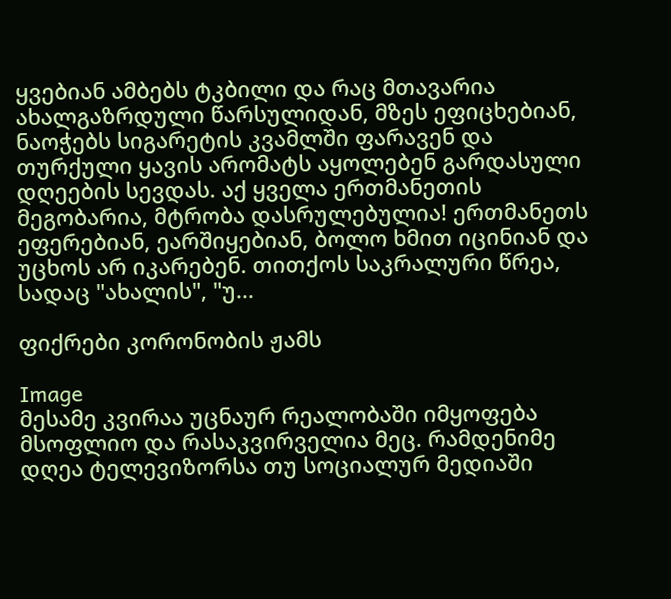ყვებიან ამბებს ტკბილი და რაც მთავარია ახალგაზრდული წარსულიდან, მზეს ეფიცხებიან, ნაოჭებს სიგარეტის კვამლში ფარავენ და თურქული ყავის არომატს აყოლებენ გარდასული დღეების სევდას. აქ ყველა ერთმანეთის მეგობარია, მტრობა დასრულებულია! ერთმანეთს ეფერებიან, ეარშიყებიან, ბოლო ხმით იცინიან და უცხოს არ იკარებენ. თითქოს საკრალური წრეა, სადაც "ახალის", "უ...

ფიქრები კორონობის ჟამს

Image
მესამე კვირაა უცნაურ რეალობაში იმყოფება მსოფლიო და რასაკვირველია მეც. რამდენიმე დღეა ტელევიზორსა თუ სოციალურ მედიაში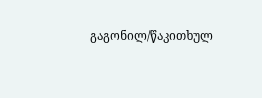გაგონილ/წაკითხულ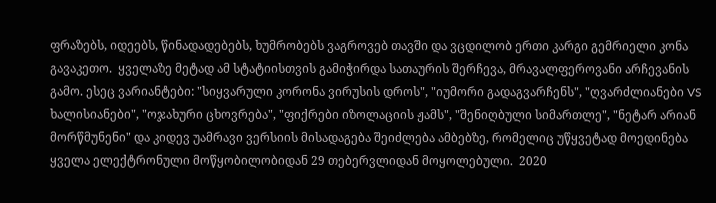ფრაზებს, იდეებს, წინადადებებს, ხუმრობებს ვაგროვებ თავში და ვცდილობ ერთი კარგი გემრიელი კონა გავაკეთო.  ყველაზე მეტად ამ სტატიისთვის გამიჭირდა სათაურის შერჩევა, მრავალფეროვანი არჩევანის გამო. ესეც ვარიანტები: "სიყვარული კორონა ვირუსის დროს", "იუმორი გადაგვარჩენს", "ღვარძლიანები VS ხალისიანები", "ოჯახური ცხოვრება", "ფიქრები იზოლაციის ჟამს", "შენიღბული სიმართლე", "ნეტარ არიან მორწმუნენი" და კიდევ უამრავი ვერსიის მისადაგება შეიძლება ამბებზე, რომელიც უწყვეტად მოედინება ყველა ელექტრონული მოწყობილობიდან 29 თებერვლიდან მოყოლებული.  2020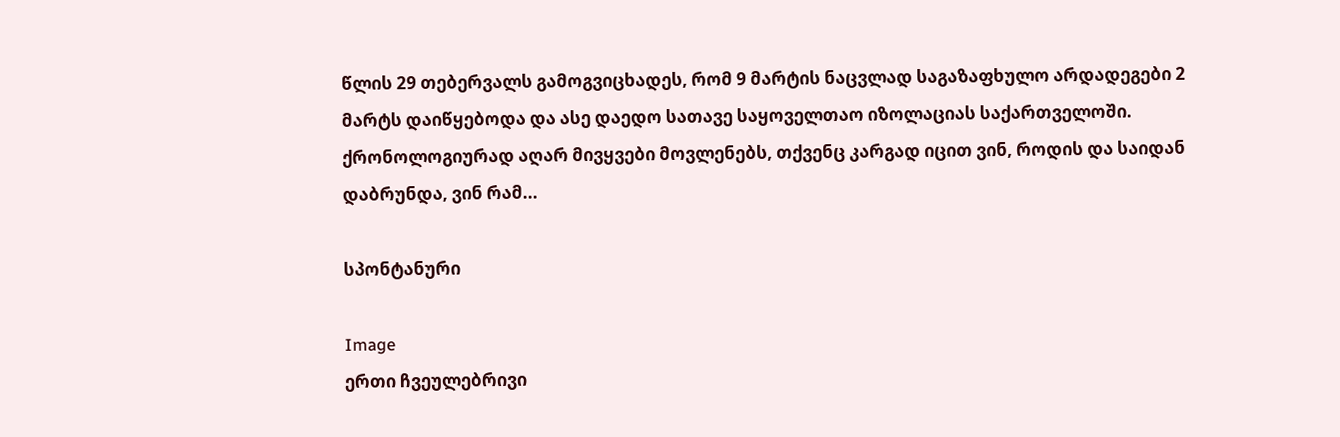წლის 29 თებერვალს გამოგვიცხადეს, რომ 9 მარტის ნაცვლად საგაზაფხულო არდადეგები 2 მარტს დაიწყებოდა და ასე დაედო სათავე საყოველთაო იზოლაციას საქართველოში.  ქრონოლოგიურად აღარ მივყვები მოვლენებს, თქვენც კარგად იცით ვინ, როდის და საიდან დაბრუნდა, ვინ რამ...

სპონტანური

Image
ერთი ჩვეულებრივი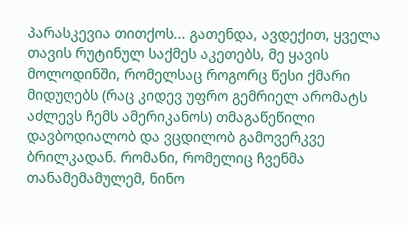პარასკევია თითქოს... გათენდა, ავდექით, ყველა თავის რუტინულ საქმეს აკეთებს, მე ყავის მოლოდინში, რომელსაც როგორც წესი ქმარი მიდუღებს (რაც კიდევ უფრო გემრიელ არომატს აძლევს ჩემს ამერიკანოს) თმაგაწეწილი დავბოდიალობ და ვცდილობ გამოვერკვე ბრილკადან. რომანი, რომელიც ჩვენმა თანამემამულემ, ნინო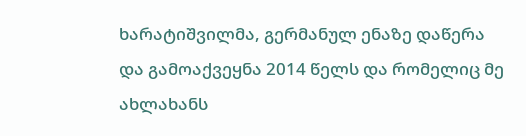ხარატიშვილმა, გერმანულ ენაზე დაწერა და გამოაქვეყნა 2014 წელს და რომელიც მე ახლახანს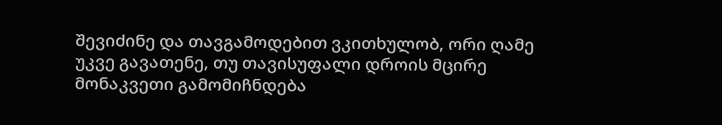შევიძინე და თავგამოდებით ვკითხულობ, ორი ღამე უკვე გავათენე, თუ თავისუფალი დროის მცირე მონაკვეთი გამომიჩნდება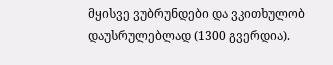მყისვე ვუბრუნდები და ვკითხულობ დაუსრულებლად (1300 გვერდია).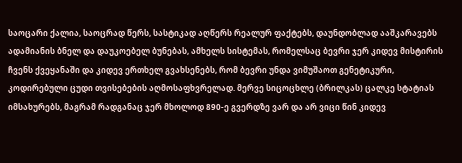საოცარი ქალია, საოცრად წერს, სასტიკად აღწერს რეალურ ფაქტებს, დაუნდობლად ააშკარავებს ადამიანის ბნელ და დაუკოებელ ბუნებას, ამხელს სისტემას, რომელსაც ბევრი ჯერ კიდევ მისტირის ჩვენს ქვეყანაში და კიდევ ერთხელ გვახსენებს, რომ ბევრი უნდა ვიმუშაოთ გენეტიკური, კოდირებული ცუდი თვისებების აღმოსაფხვრელად. მერვე სიცოცხლე (ბრილკას) ცალკე სტატიას იმსახურებს, მაგრამ რადგანაც ჯერ მხოლოდ 890-ე გვერდზე ვარ და არ ვიცი წინ კიდევ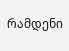რამდენი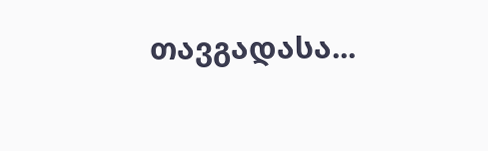თავგადასა...